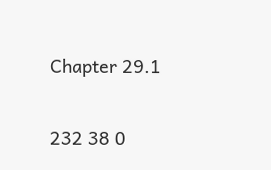Chapter 29.1

232 38 0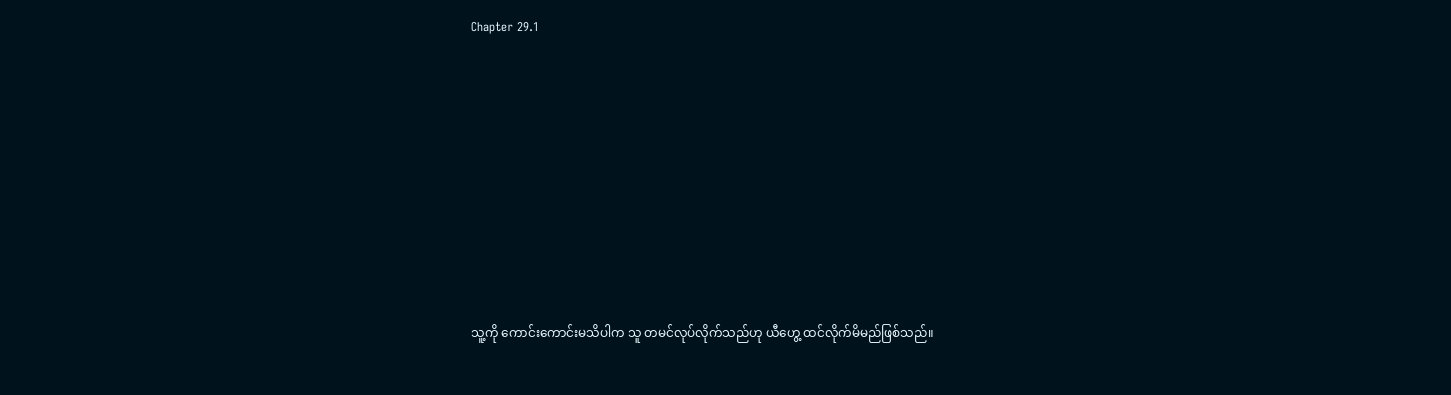Chapter 29.1









သူ့ကို ကောင်းကောင်းမသိပါက သူ တမင်လုပ်လိုက်သည်ဟု ယီဟွေ့ ထင်လိုက်မိမည်ဖြစ်သည်။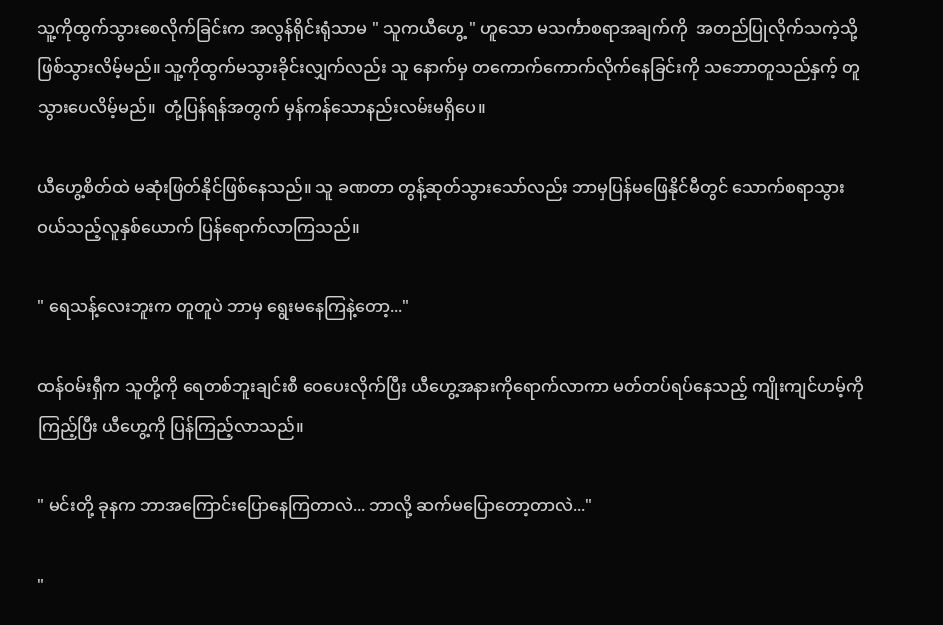သူ့ကိုထွက်သွားစေလိုက်ခြင်းက အလွန်ရိုင်းရုံသာမ " သူကယီဟွေ့ " ဟူသော မသင်္ကာစရာအချက်ကို  အတည်ပြုလိုက်သကဲ့သို့ ဖြစ်သွားလိမ့်မည်။ သူ့ကိုထွက်မသွားခိုင်းလျှက်လည်း သူ နောက်မှ တကောက်ကောက်လိုက်နေခြင်းကို သဘောတူသည်နှက့် တူသွားပေလိမ့်မည်။  တုံ့ပြန်ရန်အတွက် မှန်ကန်သောနည်းလမ်းမရှိပေ။

ယီဟွေ့စိတ်ထဲ မဆုံးဖြတ်နိုင်ဖြစ်နေသည်။ သူ ခဏတာ တွန့်ဆုတ်သွားသော်လည်း ဘာမှပြန်မဖြေနိုင်မီတွင် သောက်စရာသွားဝယ်သည့်လူနှစ်ယောက် ပြန်ရောက်လာကြသည်။

" ရေသန့်လေးဘူးက တူတူပဲ ဘာမှ ရွေးမနေကြနဲ့တော့..."

ထန်ဝမ်းရှီက သူတို့ကို ရေတစ်ဘူးချင်းစီ ဝေပေးလိုက်ပြီး ယီဟွေ့အနားကိုရောက်လာကာ မတ်တပ်ရပ်နေသည့် ကျိုးကျင်ဟမ့်ကိုကြည့်ပြီး ယီဟွေ့ကို ပြန်ကြည့်လာသည်။

" မင်းတို့ ခုနက ဘာအကြောင်းပြောနေကြတာလဲ... ဘာလို့ ဆက်မပြောတော့တာလဲ..."

"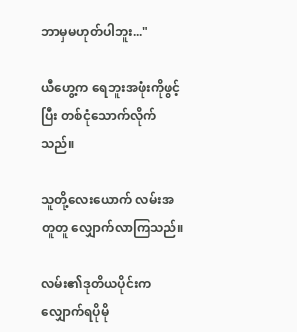ဘာမှမဟုတ်ပါဘူး..."

ယီဟွေ့က ရေဘူးအဖုံးကိုဖွင့်ပြီး တစ်ငုံသောက်လိုက်သည်။

သူတို့လေးယောက် လမ်းအတူတူ လျှောက်လာကြသည်။

လမ်း၏ဒုတိယပိုင်းက လျှောက်ရပိုမို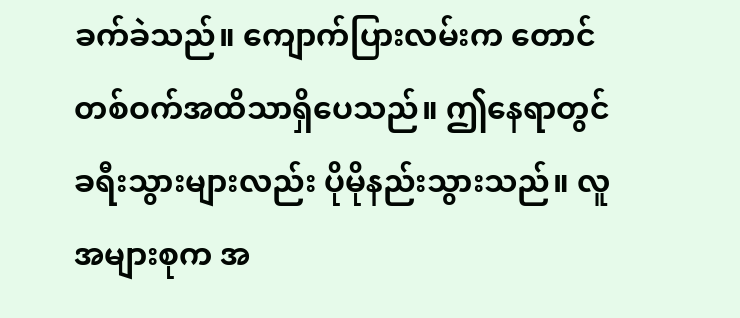ခက်ခဲသည်။ ကျောက်ပြားလမ်းက တောင်တစ်ဝက်အထိသာရှိပေသည်။ ဤနေရာတွင် ခရီးသွားများလည်း ပိုမိုနည်းသွားသည်။ လူအများစုက အ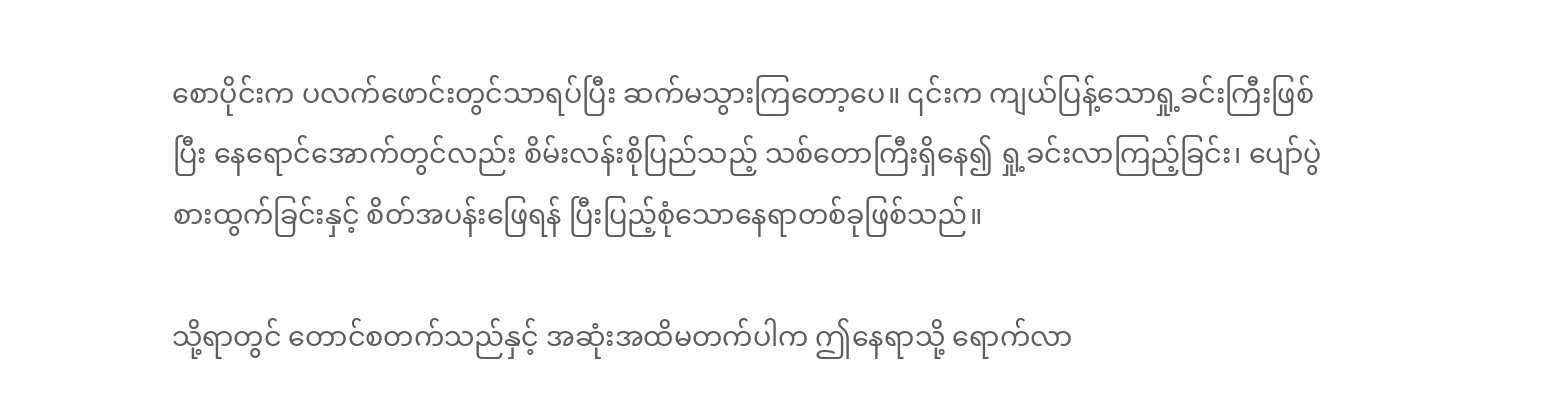စောပိုင်းက ပလက်ဖောင်းတွင်သာရပ်ပြီး ဆက်မသွားကြတော့ပေ။ ၎င်းက ကျယ်ပြန့်သောရှု့ခင်းကြီးဖြစ်ပြီး နေရောင်အောက်တွင်လည်း စိမ်းလန်းစိုပြည်သည့် သစ်တောကြီးရှိနေ၍ ရှု့ခင်းလာကြည့်ခြင်း၊ ပျော်ပွဲစားထွက်ခြင်းနှင့် စိတ်အပန်းဖြေရန် ပြီးပြည့်စုံသောနေရာတစ်ခုဖြစ်သည်။

သို့ရာတွင် တောင်စတက်သည်နှင့် အဆုံးအထိမတက်ပါက ဤနေရာသို့ ရောက်လာ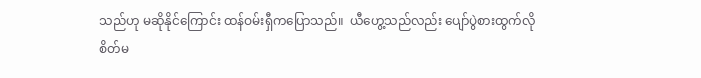သည်ဟု မဆိုနိုင်ကြောင်း ထန်ဝမ်းရှီကပြောသည်။  ယီဟွေ့သည်လည်း ပျော်ပွဲစားထွက်လိုစိတ်မ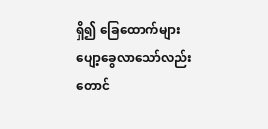ရှိ၍ ခြေထောက်များ ပျော့ခွေလာသော်လည်း တောင်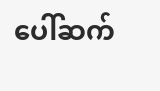ပေါ်ဆက်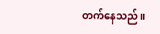တက်နေသည်။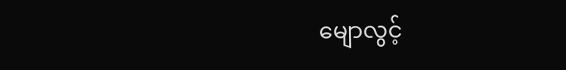မျောလွင့်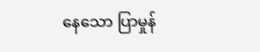နေသော ပြာမှုန်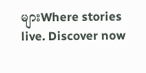များWhere stories live. Discover now